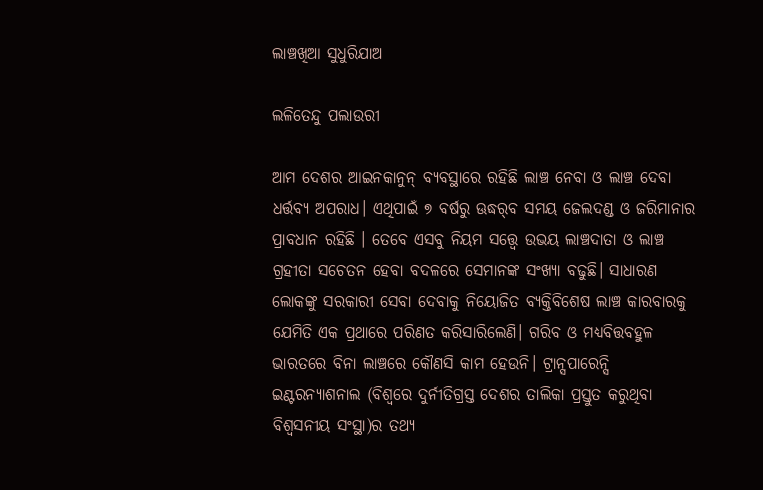ଲାଞ୍ଚଖିଆ ସୁଧୁରିଯାଅ

ଲଳିତେନ୍ଦୁ ପଲାଉରୀ

ଆମ ଦେଶର ଆଇନକାନୁନ୍‌ ବ୍ୟବସ୍ଥାରେ ରହିଛି ଲାଞ୍ଚ ନେବା ଓ ଲାଞ୍ଚ ଦେବା ଧର୍ତ୍ତବ୍ୟ ଅପରାଧ। ଏଥିପାଇଁ ୭ ବର୍ଷରୁ ଊଦ୍ଧର୍‌ବ ସମୟ ଜେଲଦଣ୍ଡ ଓ ଜରିମାନାର ପ୍ରାବଧାନ ରହିଛି । ତେବେ ଏସବୁ ନିୟମ ସତ୍ତ୍ୱେ ଉଭୟ ଲାଞ୍ଚଦାତା ଓ ଲାଞ୍ଚ ଗ୍ରହୀତା ସଚେତନ ହେବା ବଦଳରେ ସେମାନଙ୍କ ସଂଖ୍ୟା ବଢୁଛି। ସାଧାରଣ ଲୋକଙ୍କୁ ସରକାରୀ ସେବା ଦେବାକୁ ନିୟୋଜିତ ବ୍ୟକ୍ତିବିଶେଷ ଲାଞ୍ଚ କାରବାରକୁ ଯେମିତି ଏକ ପ୍ରଥାରେ ପରିଣତ କରିସାରିଲେଣି। ଗରିବ ଓ ମଧ୍ୟବିତ୍ତବହୁଳ ଭାରତରେ ବିନା ଲାଞ୍ଚରେ କୌଣସି କାମ ହେଉନି। ଟ୍ରାନ୍ସପାରେନ୍ସି ଇଣ୍ଟରନ୍ୟାଶନାଲ (ବିଶ୍ବରେ ଦୁର୍ନୀତିଗ୍ରସ୍ତ ଦେଶର ତାଲିକା ପ୍ରସ୍ତୁତ କରୁଥିବା ବିଶ୍ବସନୀୟ ସଂସ୍ଥା)ର ତଥ୍ୟ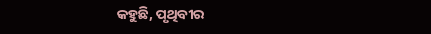କହୁଛି, ପୃଥିବୀର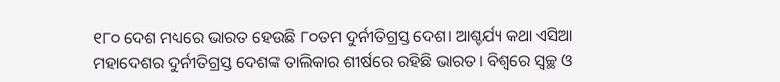୧୮୦ ଦେଶ ମଧ୍ୟରେ ଭାରତ ହେଉଛି ୮୦ତମ ଦୁର୍ନୀତିଗ୍ରସ୍ତ ଦେଶ। ଆଶ୍ଚର୍ଯ୍ୟ କଥା ଏସିଆ ମହାଦେଶର ଦୁର୍ନୀତିଗ୍ରସ୍ତ ଦେଶଙ୍କ ତାଲିକାର ଶୀର୍ଷରେ ରହିଛି ଭାରତ। ବିଶ୍ବରେ ସ୍ବଚ୍ଛ ଓ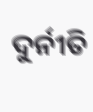ଦୁର୍ନୀତି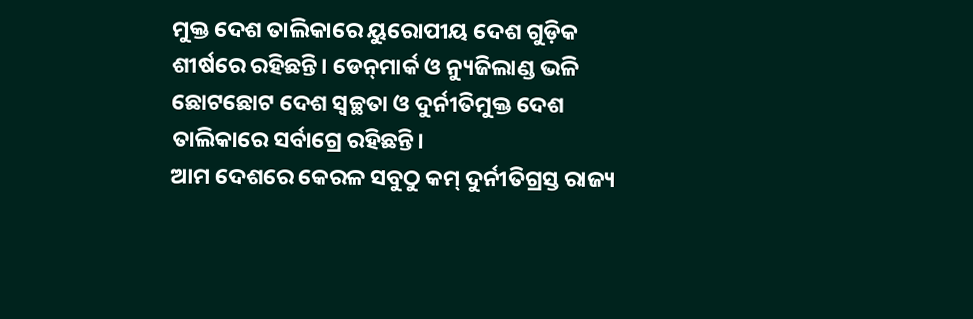ମୁକ୍ତ ଦେଶ ତାଲିକାରେ ୟୁରୋପୀୟ ଦେଶ ଗୁଡ଼ିକ ଶୀର୍ଷରେ ରହିଛନ୍ତି। ଡେନ୍‌ମାର୍କ ଓ ନ୍ୟୁଜିଲାଣ୍ଡ ଭଳି ଛୋଟଛୋଟ ଦେଶ ସ୍ବଚ୍ଛତା ଓ ଦୁର୍ନୀତିମୁକ୍ତ ଦେଶ ତାଲିକାରେ ସର୍ବାଗ୍ରେ ରହିଛନ୍ତି।
ଆମ ଦେଶରେ କେରଳ ସବୁଠୁ କମ୍‌ ଦୁର୍ନୀତିଗ୍ରସ୍ତ ରାଜ୍ୟ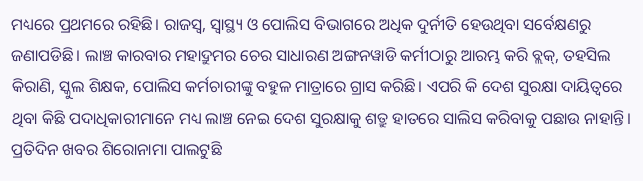ମଧ୍ୟରେ ପ୍ରଥମରେ ରହିଛି। ରାଜସ୍ବ, ସ୍ବାସ୍ଥ୍ୟ ଓ ପୋଲିସ ବିଭାଗରେ ଅଧିକ ଦୁର୍ନୀତି ହେଉଥିବା ସର୍ବେକ୍ଷଣରୁ ଜଣାପଡିଛି। ଲାଞ୍ଚ କାରବାର ମହାଦ୍ରୁମର ଚେର ସାଧାରଣ ଅଙ୍ଗନୱାଡି କର୍ମୀଠାରୁ ଆରମ୍ଭ କରି ବ୍ଲକ୍‌, ତହସିଲ କିରାଣି, ସ୍କୁଲ ଶିକ୍ଷକ, ପୋଲିସ କର୍ମଚାରୀଙ୍କୁ ବହୁଳ ମାତ୍ରାରେ ଗ୍ରାସ କରିଛି। ଏପରି କି ଦେଶ ସୁରକ୍ଷା ଦାୟିତ୍ୱରେ ଥିବା କିଛି ପଦାଧିକାରୀମାନେ ମଧ୍ୟ ଲାଞ୍ଚ ନେଇ ଦେଶ ସୁରକ୍ଷାକୁ ଶତ୍ରୁ ହାତରେ ସାଲିସ କରିବାକୁ ପଛାଉ ନାହାନ୍ତି। ପ୍ରତିଦିନ ଖବର ଶିରୋନାମା ପାଲଟୁଛି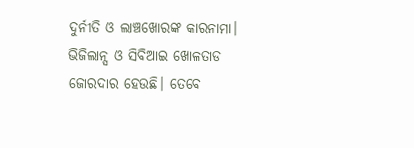ଦୁର୍ନୀତି ଓ ଲାଞ୍ଚଖୋରଙ୍କ କାରନାମା। ଭିଜିଲାନ୍ସ ଓ ସିବିଆଇ ଖୋଳତାଡ ଜୋରଦାର ହେଉଛି। ତେବେ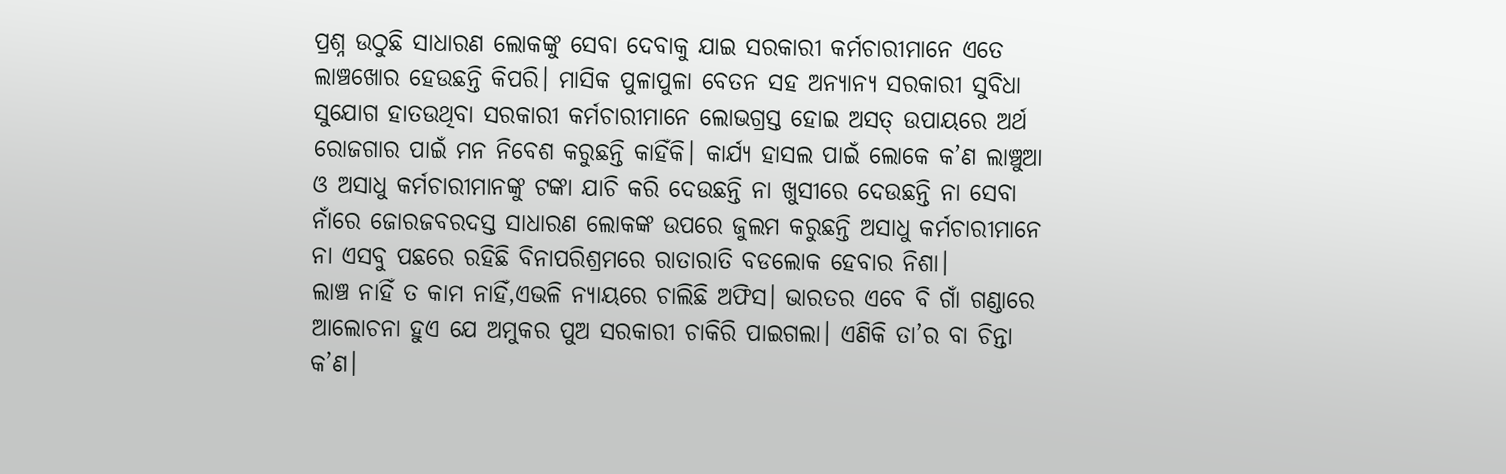ପ୍ରଶ୍ନ ଉଠୁଛି ସାଧାରଣ ଲୋକଙ୍କୁ ସେବା ଦେବାକୁ ଯାଇ ସରକାରୀ କର୍ମଚାରୀମାନେ ଏତେ ଲାଞ୍ଚଖୋର ହେଉଛନ୍ତି କିପରି। ମାସିକ ପୁଳାପୁଳା ବେତନ ସହ ଅନ୍ୟାନ୍ୟ ସରକାରୀ ସୁବିଧା ସୁଯୋଗ ହାତଉଥିବା ସରକାରୀ କର୍ମଚାରୀମାନେ ଲୋଭଗ୍ରସ୍ତ ହୋଇ ଅସତ୍‌ ଉପାୟରେ ଅର୍ଥ ରୋଜଗାର ପାଇଁ ମନ ନିବେଶ କରୁଛନ୍ତି କାହିଁକି। କାର୍ଯ୍ୟ ହାସଲ ପାଇଁ ଲୋକେ କ’ଣ ଲାଞ୍ଚୁଆ ଓ ଅସାଧୁ କର୍ମଚାରୀମାନଙ୍କୁ ଟଙ୍କା ଯାଚି କରି ଦେଉଛନ୍ତି ନା ଖୁସୀରେ ଦେଉଛନ୍ତି ନା ସେବା ନାଁରେ ଜୋରଜବରଦସ୍ତ ସାଧାରଣ ଲୋକଙ୍କ ଉପରେ ଜୁଲମ କରୁଛନ୍ତି ଅସାଧୁ କର୍ମଚାରୀମାନେ ନା ଏସବୁ ପଛରେ ରହିଛି ବିନାପରିଶ୍ରମରେ ରାତାରାତି ବଡଲୋକ ହେବାର ନିଶା।
ଲାଞ୍ଚ ନାହିଁ ତ କାମ ନାହିଁ,ଏଭଳି ନ୍ୟାୟରେ ଚାଲିଛି ଅଫିସ। ଭାରତର ଏବେ ବି ଗାଁ ଗଣ୍ଡାରେ ଆଲୋଚନା ହୁଏ ଯେ ଅମୁକର ପୁଅ ସରକାରୀ ଚାକିରି ପାଇଗଲା। ଏଣିକି ତା’ର ବା ଚିନ୍ତା କ’ଣ।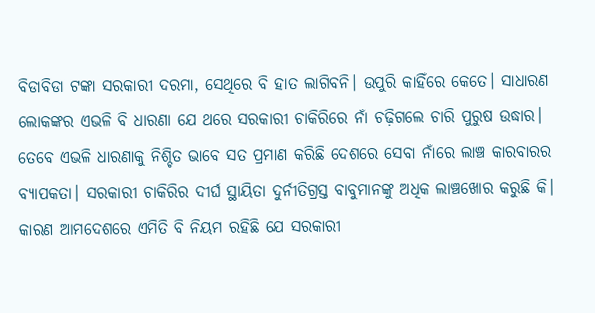ବିଡାବିଡା ଟଙ୍କା ସରକାରୀ ଦରମା, ସେଥିରେ ବି ହାତ ଲାଗିବନି। ଉପୁରି କାହିଁରେ କେତେ। ସାଧାରଣ ଲୋକଙ୍କର ଏଭଳି ବି ଧାରଣା ଯେ ଥରେ ସରକାରୀ ଚାକିରିରେ ନାଁ ଚଢ଼ିଗଲେ ଚାରି ପୁରୁଷ ଉଦ୍ଧାର। ତେବେ ଏଭଳି ଧାରଣାକୁ ନିଶ୍ଚିତ ଭାବେ ସତ ପ୍ରମାଣ କରିଛି ଦେଶରେ ସେବା ନାଁରେ ଲାଞ୍ଚ କାରବାରର ବ୍ୟାପକତା। ସରକାରୀ ଚାକିରିର ଦୀର୍ଘ ସ୍ଥାୟିତା ଦୁର୍ନୀତିଗ୍ରସ୍ତ ବାବୁମାନଙ୍କୁ ଅଧିକ ଲାଞ୍ଚଖୋର କରୁଛି କି। କାରଣ ଆମଦେଶରେ ଏମିତି ବି ନିୟମ ରହିଛି ଯେ ସରକାରୀ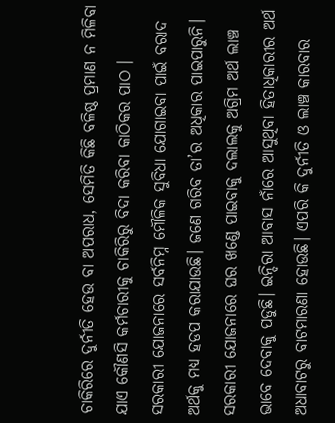ଚାକିରିରେ ଦୁର୍ନୀତି ହେଉ ବା ଅପରାଧ, ସେମିତି କିଛି ବଳିଷ୍ଠ ପ୍ରମାଣ ନ ମିଳିବା ଯାଏ କୌଣସି କର୍ମଚାରୀକୁ ଚାକିରିରୁ ବିଦା କରିବା କାଠିକର ପାଠ । ସରକାରୀ ଯୋଜନାରେ ସର୍ବନିମ୍ନ ମୌଳିକ ସୁବିଧା ଯୋଗାଇବା ପାଇଁ ବରାଦ ଅର୍ଥକୁ ମଧ୍ୟ ହଡପ କରାଯାଉଛି। ଜଣେ ଗରିବ ତା’ର ଅଧିକାର ପାଇପାରୁନି। ସରକାରୀ ଯୋଜନାରେ ଘର ଖଣ୍ଡେ ପାଇବାକୁ ଦଲାଲକୁ ଅଗ୍ରିମ ଅର୍ଥ ଲାଞ୍ଚ ଭାବେ ଦେବାକୁ ପଡୁଛି। ଇନ୍ଦିରା ଆବାସ ନାଁରେ ଆସୁଥିବା ହିତାଧିକାରୀର ଅର୍ଥ ଅଧାବାଟରୁ ବାଟମାରଣା ହୋଉଛି। ଏପରି କି ଦୁର୍ନୀତି ଓ ଲାଞ୍ଚ କାରବାର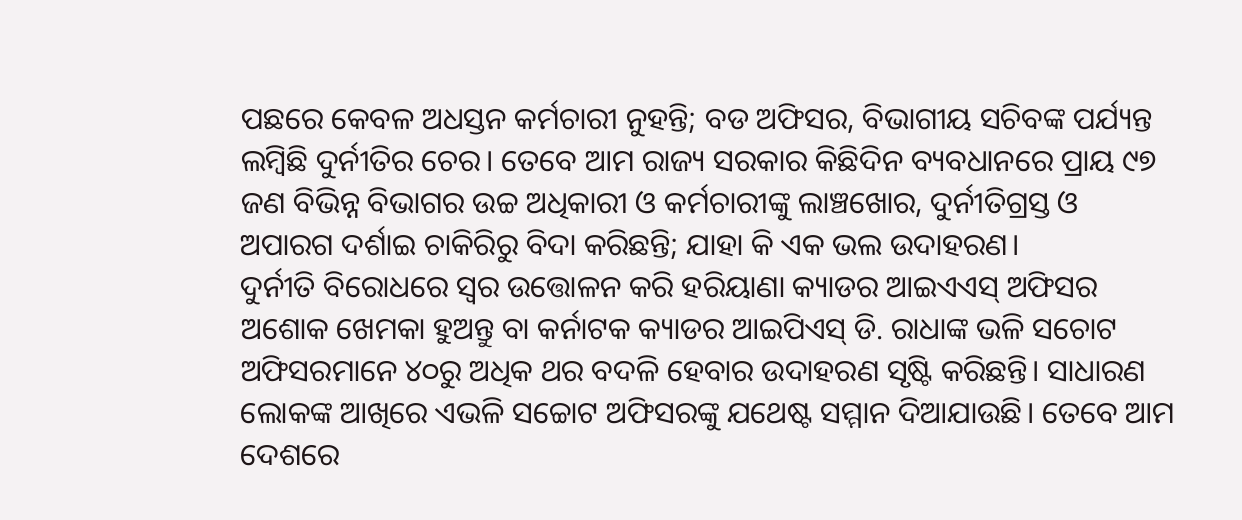ପଛରେ କେବଳ ଅଧସ୍ତନ କର୍ମଚାରୀ ନୁହନ୍ତି; ବଡ ଅଫିସର, ବିଭାଗୀୟ ସଚିବଙ୍କ ପର୍ଯ୍ୟନ୍ତ ଲମ୍ବିଛି ଦୁର୍ନୀତିର ଚେର। ତେବେ ଆମ ରାଜ୍ୟ ସରକାର କିଛିଦିନ ବ୍ୟବଧାନରେ ପ୍ରାୟ ୯୭ ଜଣ ବିଭିନ୍ନ ବିଭାଗର ଉଚ୍ଚ ଅଧିକାରୀ ଓ କର୍ମଚାରୀଙ୍କୁ ଲାଞ୍ଚଖୋର, ଦୁର୍ନୀତିଗ୍ରସ୍ତ ଓ ଅପାରଗ ଦର୍ଶାଇ ଚାକିରିରୁ ବିଦା କରିଛନ୍ତି; ଯାହା କି ଏକ ଭଲ ଉଦାହରଣ।
ଦୁର୍ନୀତି ବିରୋଧରେ ସ୍ବର ଉତ୍ତୋଳନ କରି ହରିୟାଣା କ୍ୟାଡର ଆଇଏଏସ୍‌ ଅଫିସର ଅଶୋକ ଖେମକା ହୁଅନ୍ତୁ ବା କର୍ନାଟକ କ୍ୟାଡର ଆଇପିଏସ୍‌ ଡି. ରାଧାଙ୍କ ଭଳି ସଚୋଟ ଅଫିସରମାନେ ୪୦ରୁ ଅଧିକ ଥର ବଦଳି ହେବାର ଉଦାହରଣ ସୃଷ୍ଟି କରିଛନ୍ତି। ସାଧାରଣ ଲୋକଙ୍କ ଆଖିରେ ଏଭଳି ସଚ୍ଚୋଟ ଅଫିସରଙ୍କୁ ଯଥେଷ୍ଟ ସମ୍ମାନ ଦିଆଯାଉଛି। ତେବେ ଆମ ଦେଶରେ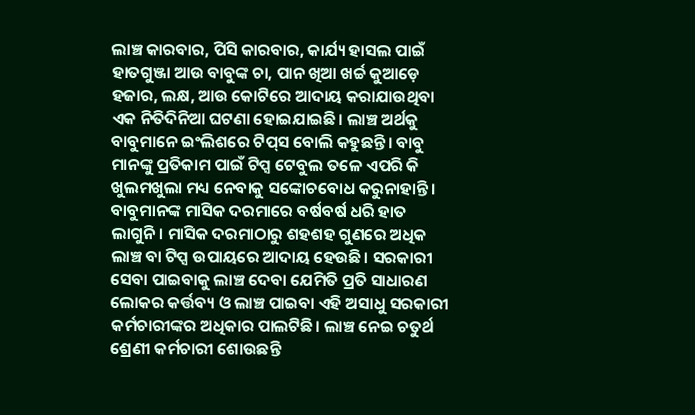ଲାଞ୍ଚ କାରବାର, ପିସି କାରବାର, କାର୍ଯ୍ୟ ହାସଲ ପାଇଁ ହାତଗୁଞ୍ଜା ଆଉ ବାବୁଙ୍କ ଚା, ପାନ ଖିଆ ଖର୍ଚ୍ଚ କୁଆଡ଼େ ହଜାର, ଲକ୍ଷ, ଆଉ କୋଟିରେ ଆଦାୟ କରାଯାଉଥିବା ଏକ ନିତିଦିନିଆ ଘଟଣା ହୋଇଯାଇଛି। ଲାଞ୍ଚ ଅର୍ଥକୁ ବାବୁମାନେ ଇଂଲିଶରେ ଟିପ୍‌ସ ବୋଲି କହୁଛନ୍ତି। ବାବୁ ମାନଙ୍କୁ ପ୍ରତିକାମ ପାଇଁ ଟିପ୍ସ ଟେବୁଲ ତଳେ ଏପରି କି ଖୁଲମଖୁଲା ମଧ୍ୟ ନେବାକୁ ସଙ୍କୋଚବୋଧ କରୁନାହାନ୍ତି। ବାବୁମାନଙ୍କ ମାସିକ ଦରମାରେ ବର୍ଷବର୍ଷ ଧରି ହାତ ଲାଗୁନି। ମାସିକ ଦରମାଠାରୁ ଶହଶହ ଗୁଣରେ ଅଧିକ ଲାଞ୍ଚ ବା ଟିପ୍ସ ଉପାୟରେ ଆଦାୟ ହେଉଛି। ସରକାରୀ ସେବା ପାଇବାକୁ ଲାଞ୍ଚ ଦେବା ଯେମିତି ପ୍ରତି ସାଧାରଣ ଲୋକର କର୍ତ୍ତବ୍ୟ ଓ ଲାଞ୍ଚ ପାଇବା ଏହି ଅସାଧୁ ସରକାରୀ କର୍ମଚାରୀଙ୍କର ଅଧିକାର ପାଲଟିଛି। ଲାଞ୍ଚ ନେଇ ଚତୁର୍ଥ ଶ୍ରେଣୀ କର୍ମଚାରୀ ଶୋଉଛନ୍ତି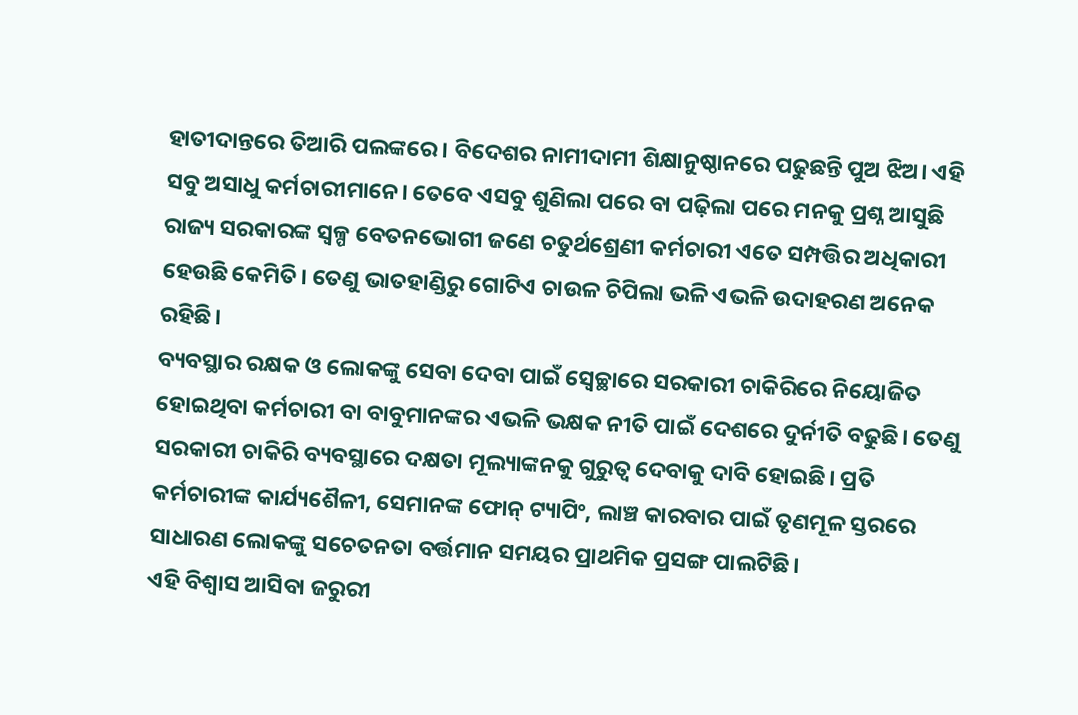ହାତୀଦାନ୍ତରେ ତିଆରି ପଲଙ୍କରେ। ବିଦେଶର ନାମୀଦାମୀ ଶିକ୍ଷାନୁଷ୍ଠାନରେ ପଢୁଛନ୍ତି ପୁଅ ଝିଅ। ଏହି ସବୁ ଅସାଧୁ କର୍ମଚାରୀମାନେ। ତେବେ ଏସବୁ ଶୁଣିଲା ପରେ ବା ପଢ଼ିଲା ପରେ ମନକୁ ପ୍ରଶ୍ନ ଆସୁଛି ରାଜ୍ୟ ସରକାରଙ୍କ ସ୍ବଳ୍ପ ବେତନଭୋଗୀ ଜଣେ ଚତୁର୍ଥଶ୍ରେଣୀ କର୍ମଚାରୀ ଏତେ ସମ୍ପତ୍ତିର ଅଧିକାରୀ ହେଉଛି କେମିତି। ତେଣୁ ଭାତହାଣ୍ଡିରୁ ଗୋଟିଏ ଚାଉଳ ଚିପିଲା ଭଳି ଏଭଳି ଉଦାହରଣ ଅନେକ ରହିଛି।
ବ୍ୟବସ୍ଥାର ରକ୍ଷକ ଓ ଲୋକଙ୍କୁ ସେବା ଦେବା ପାଇଁ ସ୍ବେଚ୍ଛାରେ ସରକାରୀ ଚାକିରିରେ ନିୟୋଜିତ ହୋଇଥିବା କର୍ମଚାରୀ ବା ବାବୁମାନଙ୍କର ଏଭଳି ଭକ୍ଷକ ନୀତି ପାଇଁ ଦେଶରେ ଦୁର୍ନୀତି ବଢୁଛି। ତେଣୁ ସରକାରୀ ଚାକିରି ବ୍ୟବସ୍ଥାରେ ଦକ୍ଷତା ମୂଲ୍ୟାଙ୍କନକୁ ଗୁରୁତ୍ୱ ଦେବାକୁ ଦାବି ହୋଇଛି। ପ୍ରତି କର୍ମଚାରୀଙ୍କ କାର୍ଯ୍ୟଶୈଳୀ, ସେମାନଙ୍କ ଫୋନ୍‌ ଟ୍ୟାପିଂ, ଲାଞ୍ଚ କାରବାର ପାଇଁ ତୃଣମୂଳ ସ୍ତରରେ ସାଧାରଣ ଲୋକଙ୍କୁ ସଚେତନତା ବର୍ତ୍ତମାନ ସମୟର ପ୍ରାଥମିକ ପ୍ରସଙ୍ଗ ପାଲଟିଛି।
ଏହି ବିଶ୍ବାସ ଆସିବା ଜରୁରୀ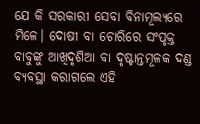ଯେ କି ସରକାରୀ ସେବା ବିନାମୂଲ୍ୟରେ ମିଳେ। ଦୋଷୀ ବା ଚୋରିରେ ସଂପୃକ୍ତ ବାବୁଙ୍କୁ ଆଖିଦୃଶିଆ ବା ଦୃଷ୍ଟାନ୍ତମୂଳକ ଦଣ୍ଡ ବ୍ୟବସ୍ଥା କରାଗଲେ ଏହି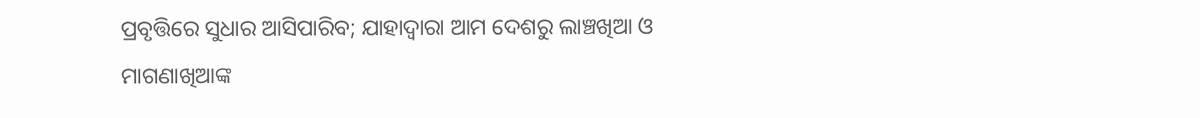ପ୍ରବୃତ୍ତିରେ ସୁଧାର ଆସିପାରିବ; ଯାହାଦ୍ବାରା ଆମ ଦେଶରୁ ଲାଞ୍ଚଖିଆ ଓ ମାଗଣାଖିଆଙ୍କ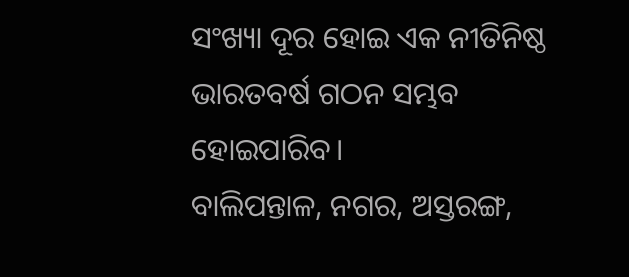ସଂଖ୍ୟା ଦୂର ହୋଇ ଏକ ନୀତିନିଷ୍ଠ ଭାରତବର୍ଷ ଗଠନ ସମ୍ଭବ ହୋଇପାରିବ।
ବାଲିପନ୍ତାଳ, ନଗର, ଅସ୍ତରଙ୍ଗ,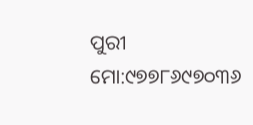ପୁରୀ
ମୋ:୯୭୭୮୬୯୭୦୩୬